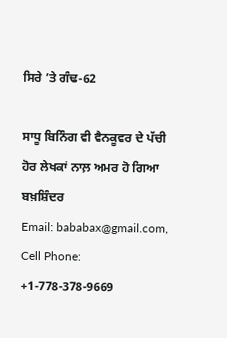ਸਿਰੇ ’ਤੇ ਗੰਢ-62

ਸਾਧੂ ਬਿਨਿੰਗ ਵੀ ਵੈਨਕੂਵਰ ਦੇ ਪੱਚੀ
ਹੋਰ ਲੇਖਕਾਂ ਨਾਲ਼ ਅਮਰ ਹੋ ਗਿਆ
ਬਖ਼ਸ਼ਿੰਦਰ
Email: bababax@gmail.com,   Cell Phone: +1-778-378-9669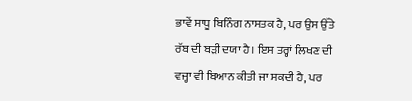ਭਾਵੇਂ ਸਾਧੂ ਬਿਨਿੰਗ ਨਾਸਤਕ ਹੈ, ਪਰ ਉਸ ਉੱਤੇ ਰੱਬ ਦੀ ਬੜੀ ਦਯਾ ਹੈ। ਇਸ ਤਰ੍ਹਾਂ ਲਿਖਣ ਦੀ ਵਜ੍ਹਾ ਵੀ ਬਿਆਨ ਕੀਤੀ ਜਾ ਸਕਦੀ ਹੈ, ਪਰ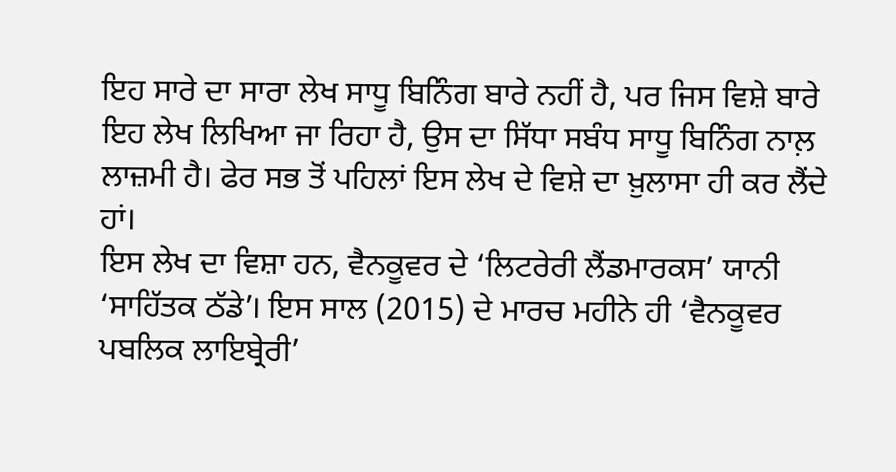ਇਹ ਸਾਰੇ ਦਾ ਸਾਰਾ ਲੇਖ ਸਾਧੂ ਬਿਨਿੰਗ ਬਾਰੇ ਨਹੀਂ ਹੈ, ਪਰ ਜਿਸ ਵਿਸ਼ੇ ਬਾਰੇ ਇਹ ਲੇਖ ਲਿਖਿਆ ਜਾ ਰਿਹਾ ਹੈ, ਉਸ ਦਾ ਸਿੱਧਾ ਸਬੰਧ ਸਾਧੂ ਬਿਨਿੰਗ ਨਾਲ਼ ਲਾਜ਼ਮੀ ਹੈ। ਫੇਰ ਸਭ ਤੋਂ ਪਹਿਲਾਂ ਇਸ ਲੇਖ ਦੇ ਵਿਸ਼ੇ ਦਾ ਖ਼ੁਲਾਸਾ ਹੀ ਕਰ ਲੈਂਦੇ ਹਾਂ।
ਇਸ ਲੇਖ ਦਾ ਵਿਸ਼ਾ ਹਨ, ਵੈਨਕੂਵਰ ਦੇ ‘ਲਿਟਰੇਰੀ ਲੈਂਡਮਾਰਕਸ’ ਯਾਨੀ ‘ਸਾਹਿੱਤਕ ਠੱਡੇ’। ਇਸ ਸਾਲ (2015) ਦੇ ਮਾਰਚ ਮਹੀਨੇ ਹੀ ‘ਵੈਨਕੂਵਰ ਪਬਲਿਕ ਲਾਇਬ੍ਰੇਰੀ’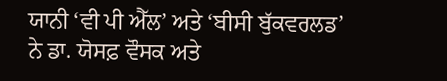ਯਾਨੀ ‘ਵੀ ਪੀ ਐੱਲ’ ਅਤੇ ‘ਬੀਸੀ ਬੁੱਕਵਰਲਡ’ ਨੇ ਡਾ. ਯੋਸਫ਼ ਵੌਸਕ ਅਤੇ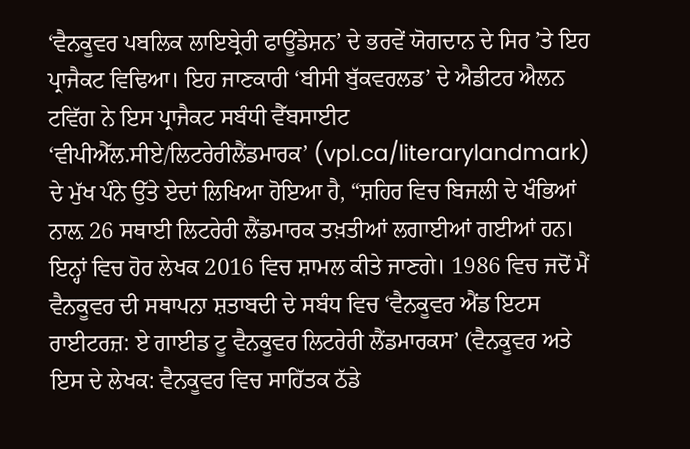‘ਵੈਨਕੂਵਰ ਪਬਲਿਕ ਲਾਇਬ੍ਰੇਰੀ ਫਾਊਂਡੇਸ਼ਨ’ ਦੇ ਭਰਵੇਂ ਯੋਗਦਾਨ ਦੇ ਸਿਰ ’ਤੇ ਇਹ ਪ੍ਰਾਜੈਕਟ ਵਿਢਿਆ। ਇਹ ਜਾਣਕਾਰੀ ‘ਬੀਸੀ ਬੁੱਕਵਰਲਡ’ ਦੇ ਐਡੀਟਰ ਐਲਨ ਟਵਿੱਗ ਨੇ ਇਸ ਪ੍ਰਾਜੈਕਟ ਸਬੰਧੀ ਵੈੱਬਸਾਈਟ ‘ਵੀਪੀਐੱਲ.ਸੀਏ/ਲਿਟਰੇਰੀਲੈਂਡਮਾਰਕ’ (vpl.ca/literarylandmark) ਦੇ ਮੁੱਖ ਪੰਨੇ ਉੱਤੇ ਏਦਾਂ ਲਿਖਿਆ ਹੋਇਆ ਹੈ, “ਸ਼ਹਿਰ ਵਿਚ ਬਿਜਲੀ ਦੇ ਖੰਭਿਆਂ ਨਾਲ਼ 26 ਸਥਾਈ ਲਿਟਰੇਰੀ ਲੈਂਡਮਾਰਕ ਤਖ਼ਤੀਆਂ ਲਗਾਈਆਂ ਗਈਆਂ ਹਨ। ਇਨ੍ਹਾਂ ਵਿਚ ਹੋਰ ਲੇਖਕ 2016 ਵਿਚ ਸ਼ਾਮਲ ਕੀਤੇ ਜਾਣਗੇ। 1986 ਵਿਚ ਜਦੋਂ ਮੈਂ ਵੈਨਕੂਵਰ ਦੀ ਸਥਾਪਨਾ ਸ਼ਤਾਬਦੀ ਦੇ ਸਬੰਧ ਵਿਚ ‘ਵੈਨਕੂਵਰ ਐਂਡ ਇਟਸ ਰਾਈਟਰਜ਼: ਏ ਗਾਈਡ ਟੂ ਵੈਨਕੂਵਰ ਲਿਟਰੇਰੀ ਲੈਂਡਮਾਰਕਸ’ (ਵੈਨਕੂਵਰ ਅਤੇ ਇਸ ਦੇ ਲੇਖਕ: ਵੈਨਕੂਵਰ ਵਿਚ ਸਾਹਿੱਤਕ ਠੱਡੇ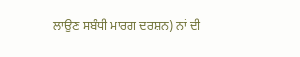ਲਾਉਣ ਸਬੰਧੀ ਮਾਰਗ ਦਰਸ਼ਨ) ਨਾਂ ਦੀ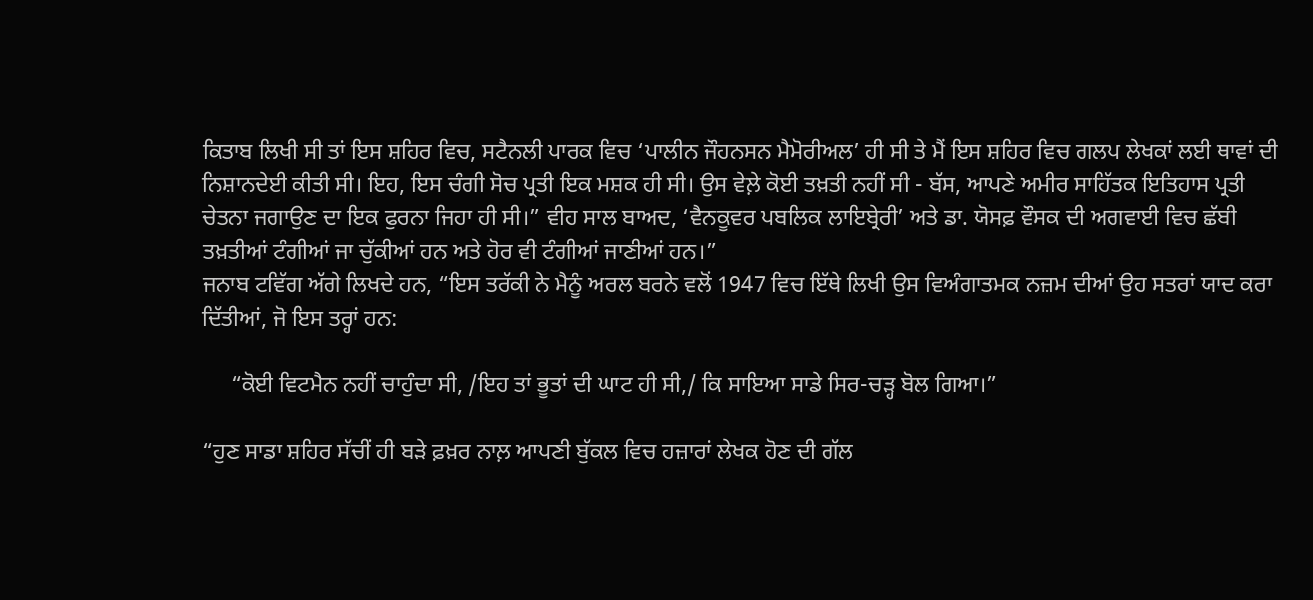ਕਿਤਾਬ ਲਿਖੀ ਸੀ ਤਾਂ ਇਸ ਸ਼ਹਿਰ ਵਿਚ, ਸਟੈਨਲੀ ਪਾਰਕ ਵਿਚ ‘ਪਾਲੀਨ ਜੌਹਨਸਨ ਮੈਮੋਰੀਅਲ’ ਹੀ ਸੀ ਤੇ ਮੈਂ ਇਸ ਸ਼ਹਿਰ ਵਿਚ ਗਲਪ ਲੇਖਕਾਂ ਲਈ ਥਾਵਾਂ ਦੀ ਨਿਸ਼ਾਨਦੇਈ ਕੀਤੀ ਸੀ। ਇਹ, ਇਸ ਚੰਗੀ ਸੋਚ ਪ੍ਰਤੀ ਇਕ ਮਸ਼ਕ ਹੀ ਸੀ। ਉਸ ਵੇਲ਼ੇ ਕੋਈ ਤਖ਼ਤੀ ਨਹੀਂ ਸੀ - ਬੱਸ, ਆਪਣੇ ਅਮੀਰ ਸਾਹਿੱਤਕ ਇਤਿਹਾਸ ਪ੍ਰਤੀ ਚੇਤਨਾ ਜਗਾਉਣ ਦਾ ਇਕ ਫੁਰਨਾ ਜਿਹਾ ਹੀ ਸੀ।” ਵੀਹ ਸਾਲ ਬਾਅਦ, ‘ਵੈਨਕੂਵਰ ਪਬਲਿਕ ਲਾਇਬ੍ਰੇਰੀ’ ਅਤੇ ਡਾ. ਯੋਸਫ਼ ਵੌਸਕ ਦੀ ਅਗਵਾਈ ਵਿਚ ਛੱਬੀ ਤਖ਼ਤੀਆਂ ਟੰਗੀਆਂ ਜਾ ਚੁੱਕੀਆਂ ਹਨ ਅਤੇ ਹੋਰ ਵੀ ਟੰਗੀਆਂ ਜਾਣੀਆਂ ਹਨ।”
ਜਨਾਬ ਟਵਿੱਗ ਅੱਗੇ ਲਿਖਦੇ ਹਨ, “ਇਸ ਤਰੱਕੀ ਨੇ ਮੈਨੂੰ ਅਰਲ ਬਰਨੇ ਵਲੋਂ 1947 ਵਿਚ ਇੱਥੇ ਲਿਖੀ ਉਸ ਵਿਅੰਗਾਤਮਕ ਨਜ਼ਮ ਦੀਆਂ ਉਹ ਸਤਰਾਂ ਯਾਦ ਕਰਾ ਦਿੱਤੀਆਂ, ਜੋ ਇਸ ਤਰ੍ਹਾਂ ਹਨ:

     “ਕੋਈ ਵਿਟਮੈਨ ਨਹੀਂ ਚਾਹੁੰਦਾ ਸੀ, /ਇਹ ਤਾਂ ਭੂਤਾਂ ਦੀ ਘਾਟ ਹੀ ਸੀ,/ ਕਿ ਸਾਇਆ ਸਾਡੇ ਸਿਰ-ਚੜ੍ਹ ਬੋਲ ਗਿਆ।”

“ਹੁਣ ਸਾਡਾ ਸ਼ਹਿਰ ਸੱਚੀਂ ਹੀ ਬੜੇ ਫ਼ਖ਼ਰ ਨਾਲ਼ ਆਪਣੀ ਬੁੱਕਲ ਵਿਚ ਹਜ਼ਾਰਾਂ ਲੇਖਕ ਹੋਣ ਦੀ ਗੱਲ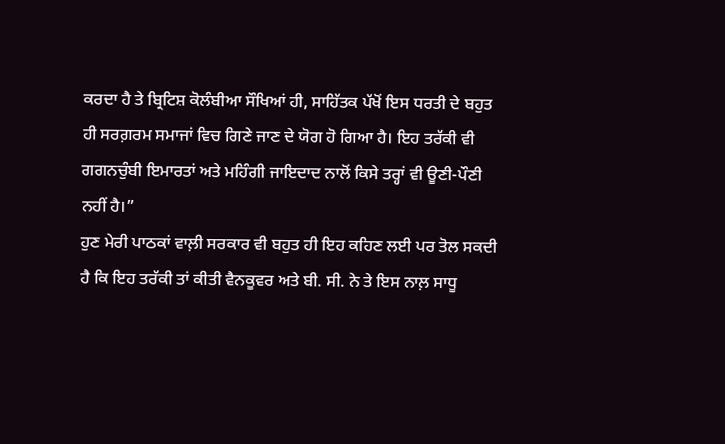ਕਰਦਾ ਹੈ ਤੇ ਬ੍ਰਿਟਿਸ਼ ਕੋਲੰਬੀਆ ਸੌਖਿਆਂ ਹੀ, ਸਾਹਿੱਤਕ ਪੱਖੋਂ ਇਸ ਧਰਤੀ ਦੇ ਬਹੁਤ ਹੀ ਸਰਗ਼ਰਮ ਸਮਾਜਾਂ ਵਿਚ ਗਿਣੇ ਜਾਣ ਦੇ ਯੋਗ ਹੋ ਗਿਆ ਹੈ। ਇਹ ਤਰੱਕੀ ਵੀ ਗਗਨਚੁੰਬੀ ਇਮਾਰਤਾਂ ਅਤੇ ਮਹਿੰਗੀ ਜਾਇਦਾਦ ਨਾਲੋਂ ਕਿਸੇ ਤਰ੍ਹਾਂ ਵੀ ਊਣੀ-ਪੌਣੀ ਨਹੀਂ ਹੈ।”
ਹੁਣ ਮੇਰੀ ਪਾਠਕਾਂ ਵਾਲ਼ੀ ਸਰਕਾਰ ਵੀ ਬਹੁਤ ਹੀ ਇਹ ਕਹਿਣ ਲਈ ਪਰ ਤੋਲ ਸਕਦੀ ਹੈ ਕਿ ਇਹ ਤਰੱਕੀ ਤਾਂ ਕੀਤੀ ਵੈਨਕੂਵਰ ਅਤੇ ਬੀ. ਸੀ. ਨੇ ਤੇ ਇਸ ਨਾਲ਼ ਸਾਧੂ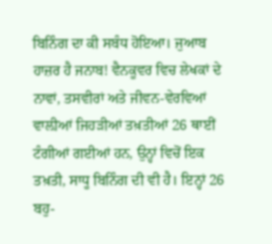ਬਿਨਿੰਗ ਦਾ ਕੀ ਸਬੰਧ ਹੋਇਆ। ਜੁਆਬ ਹਾਜ਼ਰ ਹੈ ਜਨਾਬ! ਵੈਨਕੂਵਰ ਵਿਚ ਲੇਖਕਾਂ ਦੇ ਨਾਵਾਂ, ਤਸਵੀਰਾਂ ਅਤੇ ਜੀਵਨ-ਵੇਰਵਿਆਂ ਵਾਲ਼ੀਆਂ ਜਿਹੜੀਆਂ ਤਖ਼ਤੀਆਂ 26 ਥਾਈਂ ਟੰਗੀਆਂ ਗਈਆਂ ਹਨ, ਉਨ੍ਹਾਂ ਵਿਚੋਂ ਇਕ ਤਖ਼ਤੀ, ਸਾਧੂ ਬਿਨਿੰਗ ਦੀ ਵੀ ਹੈ। ਇਨ੍ਹਾਂ 26 ਬਹੁ-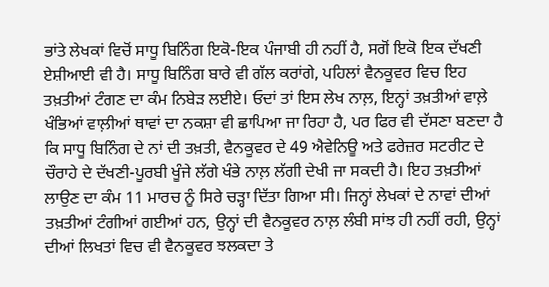ਭਾਂਤੇ ਲੇਖਕਾਂ ਵਿਚੋਂ ਸਾਧੂ ਬਿਨਿੰਗ ਇਕੋ-ਇਕ ਪੰਜਾਬੀ ਹੀ ਨਹੀਂ ਹੈ, ਸਗੋਂ ਇਕੋ ਇਕ ਦੱਖਣੀ ਏਸ਼ੀਆਈ ਵੀ ਹੈ। ਸਾਧੂ ਬਿਨਿੰਗ ਬਾਰੇ ਵੀ ਗੱਲ ਕਰਾਂਗੇ, ਪਹਿਲਾਂ ਵੈਨਕੂਵਰ ਵਿਚ ਇਹ ਤਖ਼ਤੀਆਂ ਟੰਗਣ ਦਾ ਕੰਮ ਨਿਬੇੜ ਲਈਏ। ਓਦਾਂ ਤਾਂ ਇਸ ਲੇਖ ਨਾਲ਼, ਇਨ੍ਹਾਂ ਤਖ਼ਤੀਆਂ ਵਾਲ਼ੇ ਖੰਭਿਆਂ ਵਾਲ਼ੀਆਂ ਥਾਵਾਂ ਦਾ ਨਕਸ਼ਾ ਵੀ ਛਾਪਿਆ ਜਾ ਰਿਹਾ ਹੈ, ਪਰ ਫਿਰ ਵੀ ਦੱਸਣਾ ਬਣਦਾ ਹੈ ਕਿ ਸਾਧੂ ਬਿਨਿੰਗ ਦੇ ਨਾਂ ਦੀ ਤਖ਼ਤੀ, ਵੈਨਕੂਵਰ ਦੇ 49 ਐਵੇਨਿਊ ਅਤੇ ਫਰੇਜ਼ਰ ਸਟਰੀਟ ਦੇ ਚੌਰਾਹੇ ਦੇ ਦੱਖਣੀ-ਪੂਰਬੀ ਖੂੰਜੇ ਲੱਗੇ ਖੰਭੇ ਨਾਲ਼ ਲੱਗੀ ਦੇਖੀ ਜਾ ਸਕਦੀ ਹੈ। ਇਹ ਤਖ਼ਤੀਆਂ ਲਾਉਣ ਦਾ ਕੰਮ 11 ਮਾਰਚ ਨੂੰ ਸਿਰੇ ਚੜ੍ਹਾ ਦਿੱਤਾ ਗਿਆ ਸੀ। ਜਿਨ੍ਹਾਂ ਲੇਖਕਾਂ ਦੇ ਨਾਵਾਂ ਦੀਆਂ ਤਖ਼ਤੀਆਂ ਟੰਗੀਆਂ ਗਈਆਂ ਹਨ, ਉਨ੍ਹਾਂ ਦੀ ਵੈਨਕੂਵਰ ਨਾਲ਼ ਲੰਬੀ ਸਾਂਝ ਹੀ ਨਹੀਂ ਰਹੀ, ਉਨ੍ਹਾਂ ਦੀਆਂ ਲਿਖਤਾਂ ਵਿਚ ਵੀ ਵੈਨਕੂਵਰ ਝਲਕਦਾ ਤੇ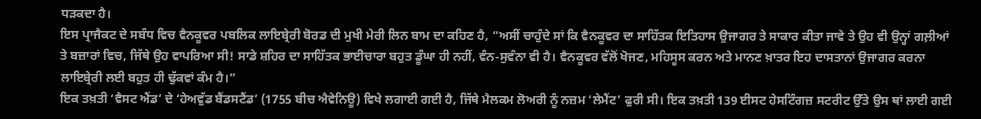ਧੜਕਦਾ ਹੈ।
ਇਸ ਪ੍ਰਾਜੈਕਟ ਦੇ ਸਬੰਧ ਵਿਚ ਵੈਨਕੂਵਰ ਪਬਲਿਕ ਲਾਇਬ੍ਰੇਰੀ ਬੋਰਡ ਦੀ ਮੁਖੀ ਮੇਰੀ ਲਿਨ ਬਾਮ ਦਾ ਕਹਿਣ ਹੈ, “ਅਸੀਂ ਚਾਹੁੰਦੇ ਸਾਂ ਕਿ ਵੈਨਕੂਵਰ ਦਾ ਸਾਹਿੱਤਕ ਇਤਿਹਾਸ ਉਜਾਗਰ ਤੇ ਸਾਕਾਰ ਕੀਤਾ ਜਾਵੇ ਤੇ ਉਹ ਵੀ ਉਨ੍ਹਾਂ ਗਲ਼ੀਆਂ ਤੇ ਬਜ਼ਾਰਾਂ ਵਿਚ, ਜਿੱਥੇ ਉਹ ਵਾਪਰਿਆ ਸੀ! ਸਾਡੇ ਸ਼ਹਿਰ ਦਾ ਸਾਹਿੱਤਕ ਭਾਈਚਾਰਾ ਬਹੁਤ ਡੂੰਘਾ ਹੀ ਨਹੀਂ, ਵੰਨ-ਸੁਵੰਨਾ ਵੀ ਹੈ। ਵੈਨਕੂਵਰ ਵੱਲੋਂ ਖੋਜਣ, ਮਹਿਸੂਸ ਕਰਨ ਅਤੇ ਮਾਨਣ ਖ਼ਾਤਰ ਇਹ ਦਾਸਤਾਨਾਂ ਉਜਾਗਰ ਕਰਨਾ ਲਾਇਬ੍ਰੇਰੀ ਲਈ ਬਹੁਤ ਹੀ ਢੁੱਕਵਾਂ ਕੰਮ ਹੈ।”
ਇਕ ਤਖ਼ਤੀ ‘ਵੈਸਟ ਐਂਡ’ ਦੇ ‘ਹੇਅਵੁੱਡ ਬੈਂਡਸਟੈਂਡ’ (1755 ਬੀਚ ਐਵੇਨਿਊ) ਵਿਖੇ ਲਗਾਈ ਗਈ ਹੈ, ਜਿੱਥੇ ਮੈਲਕਮ ਲੋਅਰੀ ਨੂੰ ਨਜ਼ਮ ‘ਲੇਮੈਂਟ’ ਫੁਰੀ ਸੀ। ਇਕ ਤਖ਼ਤੀ 139 ਈਸਟ ਹੇਸਟਿੰਗਜ਼ ਸਟਰੀਟ ਉੱਤੇ ਉਸ ਥਾਂ ਲਾਈ ਗਈ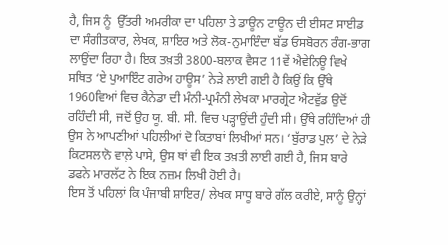ਹੈ, ਜਿਸ ਨੂੰ  ਉੱਤਰੀ ਅਮਰੀਕਾ ਦਾ ਪਹਿਲਾ ਤੇ ਡਾਊਨ ਟਾਊਨ ਦੀ ਈਸਟ ਸਾਈਡ ਦਾ ਸੰਗੀਤਕਾਰ, ਲੇਖਕ, ਸ਼ਾਇਰ ਅਤੇ ਲੋਕ-ਨੁਮਾਇੰਦਾ ਬੱਡ ਓਸਬੋਰਨ ਰੰਗ-ਭਾਗ ਲਾਉਂਦਾ ਰਿਹਾ ਹੈ। ਇਕ ਤਖ਼ਤੀ 3800-ਬਲਾਕ ਵੈਸਟ 11ਵੇਂ ਐਵੇਨਿਊ ਵਿਖੇ ਸਥਿਤ ‘ਏ ਪੁਆਇੰਟ ਗਰੇਅ ਹਾਊਸ’ ਨੇੜੇ ਲਾਈ ਗਈ ਹੈ ਕਿਉਂ ਕਿ ਉੱਥੇ 1960ਵਿਆਂ ਵਿਚ ਕੈਨੇਡਾ ਦੀ ਮੰਨੀ-ਪ੍ਰਮੰਨੀ ਲੇਖਕਾ ਮਾਰਗ੍ਰੇਟ ਐਟਵੁੱਡ ਉਦੋਂ ਰਹਿੰਦੀ ਸੀ, ਜਦੋਂ ਉਹ ਯੂ. ਬੀ. ਸੀ. ਵਿਚ ਪੜ੍ਹਾਉਂਦੀ ਹੁੰਦੀ ਸੀ। ਉੱਥੇ ਰਹਿੰਦਿਆਂ ਹੀ ਉਸ ਨੇ ਆਪਣੀਆਂ ਪਹਿਲੀਆਂ ਦੋ ਕਿਤਾਬਾਂ ਲਿਖੀਆਂ ਸਨ। ‘ਬੁੱਰਾਡ ਪੁਲ’ ਦੇ ਨੇੜੇ ਕਿਟਸਲਾਨੋ ਵਾਲ਼ੇ ਪਾਸੇ, ਉਸ ਥਾਂ ਵੀ ਇਕ ਤਖ਼ਤੀ ਲਾਈ ਗਈ ਹੈ, ਜਿਸ ਬਾਰੇ ਡਫਨੇ ਮਾਰਲੱਟ ਨੇ ਇਕ ਨਜ਼ਮ ਲਿਖੀ ਹੋਈ ਹੈ।
ਇਸ ਤੋਂ ਪਹਿਲਾਂ ਕਿ ਪੰਜਾਬੀ ਸ਼ਾਇਰ/ ਲੇਖਕ ਸਾਧੂ ਬਾਰੇ ਗੱਲ ਕਰੀਏ, ਸਾਨੂੰ ਉਨ੍ਹਾਂ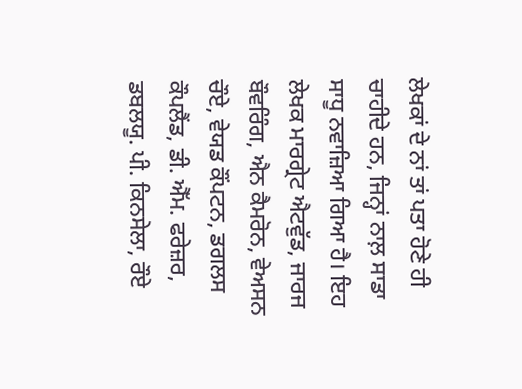ਲੇਖਕਾਂ ਦੇ ਨਾਂ ਤਾਂ ਪਤਾ ਹੋਣੇ ਹੀ ਚਾਹੀਦੇ ਹਨ, ਜਿਨ੍ਹਾਂ ਨਾਲ਼ ਸਾਡਾ ਸਾਧੂ ਨਵਾਜ਼ਿਆ ਗਿਆ ਹੈ। ਇਹ ਲੇਖਕ ਮਾਰਗ੍ਰੇਟ ਐਟਵੁੱਡ, ਜਾਰਜ ਬੌਵਰਿੰਗ, ਐਨ ਕੈਮਰੋਨ, ਵੇਅਸਨ ਚੌਏ, ਵੇਯਡ ਕੌਂਪਟਨ, ਡਗਲਸ ਕੌਪਲੈਂਡ, ਡੀ. ਐੱਮ. ਫਰੇਜ਼ਰ, ਡਬਲਯੂ. ਪੀ. ਕਿਨਸੇਲਾ, ਰੌਏ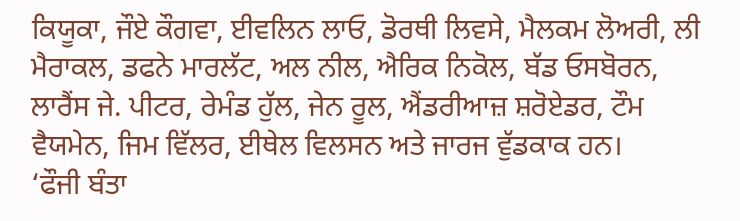ਕਿਯੂਕਾ, ਜੌਏ ਕੌਗਵਾ, ਈਵਲਿਨ ਲਾਓ, ਡੋਰਥੀ ਲਿਵਸੇ, ਮੈਲਕਮ ਲੋਅਰੀ, ਲੀ ਮੈਰਾਕਲ, ਡਫਨੇ ਮਾਰਲੱਟ, ਅਲ ਨੀਲ, ਐਰਿਕ ਨਿਕੋਲ, ਬੱਡ ਓਸਬੋਰਨ, ਲਾਰੈਂਸ ਜੇ. ਪੀਟਰ, ਰੇਮੰਡ ਹੁੱਲ, ਜੇਨ ਰੂਲ, ਐਂਡਰੀਆਜ਼ ਸ਼ਰੋਏਡਰ, ਟੌਮ ਵੈਯਮੇਨ, ਜਿਮ ਵਿੱਲਰ, ਈਥੇਲ ਵਿਲਸਨ ਅਤੇ ਜਾਰਜ ਵੁੱਡਕਾਕ ਹਨ।
‘ਫੌਜੀ ਬੰਤਾ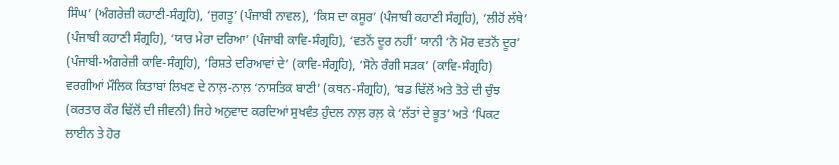ਸਿੰਘ’ (ਅੰਗਰੇਜ਼ੀ ਕਹਾਣੀ-ਸੰਗ੍ਰਹਿ), ‘ਜੁਗਤੂ’ (ਪੰਜਾਬੀ ਨਾਵਲ), ‘ਕਿਸ ਦਾ ਕਸੂਰ’ (ਪੰਜਾਬੀ ਕਹਾਣੀ ਸੰਗ੍ਰਹਿ), ‘ਲੀਹੋਂ ਲੱਥੇ’ (ਪੰਜਾਬੀ ਕਹਾਣੀ ਸੰਗ੍ਰਹਿ), ‘ਯਾਰ ਮੇਰਾ ਦਰਿਆ’ (ਪੰਜਾਬੀ ਕਾਵਿ-ਸੰਗ੍ਰਹਿ), ‘ਵਤਨੋਂ ਦੂਰ ਨਹੀਂ’ ਯਾਨੀ ‘ਨੋ ਮੋਰ ਵਤਨੋਂ ਦੂਰ’ (ਪੰਜਾਬੀ-ਅੰਗਰੇਜ਼ੀ ਕਾਵਿ-ਸੰਗ੍ਰਹਿ), ‘ਰਿਸ਼ਤੇ ਦਰਿਆਵਾਂ ਦੇ’ (ਕਾਵਿ-ਸੰਗ੍ਰਹਿ), ‘ਸੋਨੇ ਰੰਗੀ ਸੜਕ’ (ਕਾਵਿ-ਸੰਗ੍ਰਹਿ) ਵਰਗੀਆਂ ਮੌਲਿਕ ਕਿਤਾਬਾਂ ਲਿਖਣ ਦੇ ਨਾਲ਼-ਨਾਲ਼ ‘ਨਾਸਤਿਕ ਬਾਣੀ’ (ਕਥਨ-ਸੰਗ੍ਰਹਿ), ‘ਬਡ ਢਿੱਲੋਂ ਅਤੇ ਤੋਤੇ ਦੀ ਚੁੰਝ (ਕਰਤਾਰ ਕੌਰ ਢਿੱਲੋਂ ਦੀ ਜੀਵਨੀ) ਜਿਹੇ ਅਨੁਵਾਦ ਕਰਦਿਆਂ ਸੁਖਵੰਤ ਹੁੰਦਲ ਨਾਲ਼ ਰਲ਼ ਕੇ ‘ਲੱਤਾਂ ਦੇ ਭੂਤ’ ਅਤੇ ‘ਪਿਕਟ ਲਾਈਨ ਤੇ ਹੋਰ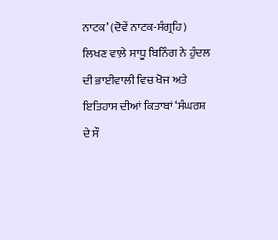ਨਾਟਕ’ (ਦੋਵੇਂ ਨਾਟਕ-ਸੰਗ੍ਰਹਿ) ਲਿਖਣ ਵਾਲ਼ੇ ਸਾਧੂ ਬਿਨਿੰਗ ਨੇ ਹੁੰਦਲ ਦੀ ਭਾਈਵਾਲੀ ਵਿਚ ਖੋਜ ਅਤੇ ਇਤਿਹਾਸ ਦੀਆਂ ਕਿਤਾਬਾਂ ‘ਸੰਘਰਸ਼ ਦੇ ਸੌ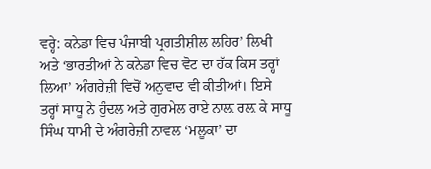ਵਰ੍ਹੇ: ਕਨੇਡਾ ਵਿਚ ਪੰਜਾਬੀ ਪ੍ਰਗਤੀਸ਼ੀਲ ਲਹਿਰ’ ਲਿਖੀ ਅਤੇ ‘ਭਾਰਤੀਆਂ ਨੇ ਕਨੇਡਾ ਵਿਚ ਵੋਟ ਦਾ ਹੱਕ ਕਿਸ ਤਰ੍ਹਾਂ ਲਿਆ’ ਅੰਗਰੇਜ਼ੀ ਵਿਚੋਂ ਅਨੁਵਾਦ ਵੀ ਕੀਤੀਆਂ। ਇਸੇ ਤਰ੍ਹਾਂ ਸਾਧੂ ਨੇ ਹੁੰਦਲ ਅਤੇ ਗੁਰਮੇਲ ਰਾਏ ਨਾਲ਼ ਰਲ਼ ਕੇ ਸਾਧੂ ਸਿੰਘ ਧਾਮੀ ਦੇ ਅੰਗਰੇਜ਼ੀ ਨਾਵਲ ‘ਮਲੂਕਾ’ ਦਾ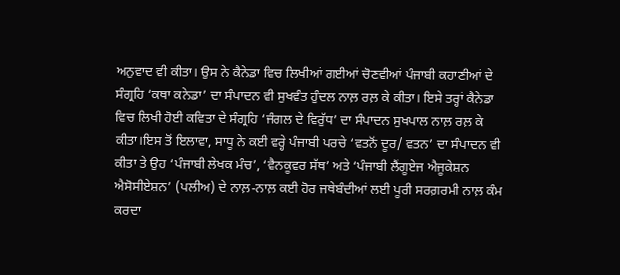ਅਨੁਵਾਦ ਵੀ ਕੀਤਾ। ਉਸ ਨੇ ਕੈਨੇਡਾ ਵਿਚ ਲਿਖੀਆਂ ਗਈਆਂ ਚੋਣਵੀਆਂ ਪੰਜਾਬੀ ਕਹਾਣੀਆਂ ਦੇ ਸੰਗ੍ਰਹਿ ‘ਕਥਾ ਕਨੇਡਾ’ ਦਾ ਸੰਪਾਦਨ ਵੀ ਸੁਖਵੰਤ ਹੁੰਦਲ ਨਾਲ਼ ਰਲ਼ ਕੇ ਕੀਤਾ। ਇਸੇ ਤਰ੍ਹਾਂ ਕੈਨੇਡਾ ਵਿਚ ਲਿਖੀ ਹੋਈ ਕਵਿਤਾ ਦੇ ਸੰਗ੍ਰਹਿ ‘ਜੰਗਲ ਦੇ ਵਿਰੁੱਧ’ ਦਾ ਸੰਪਾਦਨ ਸੁਖਪਾਲ ਨਾਲ਼ ਰਲ਼ ਕੇ ਕੀਤਾ।ਇਸ ਤੋਂ ਇਲਾਵਾ, ਸਾਧੂ ਨੇ ਕਈ ਵਰ੍ਹੇ ਪੰਜਾਬੀ ਪਰਚੇ ‘ਵਤਨੋਂ ਦੂਰ/ ਵਤਨ’ ਦਾ ਸੰਪਾਦਨ ਵੀ ਕੀਤਾ ਤੇ ਉਹ ‘ਪੰਜਾਬੀ ਲੇਖਕ ਮੰਚ’, ‘ਵੈਨਕੂਵਰ ਸੱਥ’ ਅਤੇ ‘ਪੰਜਾਬੀ ਲੈਂਗੂਏਜ ਐਜੂਕੇਸ਼ਨ ਐਸੋਸੀਏਸ਼ਨ’ (ਪਲੀਅ) ਦੇ ਨਾਲ਼-ਨਾਲ਼ ਕਈ ਹੋਰ ਜਥੇਬੰਦੀਆਂ ਲਈ ਪੂਰੀ ਸਰਗ਼ਰਮੀ ਨਾਲ਼ ਕੰਮ ਕਰਦਾ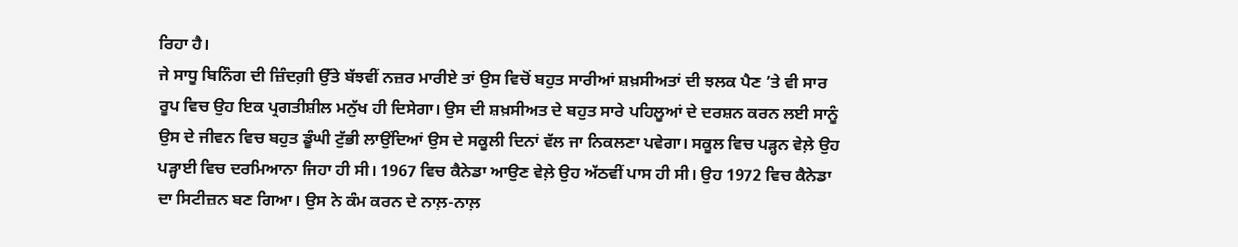ਰਿਹਾ ਹੈ।
ਜੇ ਸਾਧੂ ਬਿਨਿੰਗ ਦੀ ਜ਼ਿੰਦਗ਼ੀ ਉੱਤੇ ਬੱਝਵੀਂ ਨਜ਼ਰ ਮਾਰੀਏ ਤਾਂ ਉਸ ਵਿਚੋਂ ਬਹੁਤ ਸਾਰੀਆਂ ਸ਼ਖ਼ਸੀਅਤਾਂ ਦੀ ਝਲਕ ਪੈਣ ’ਤੇ ਵੀ ਸਾਰ ਰੂਪ ਵਿਚ ਉਹ ਇਕ ਪ੍ਰਗਤੀਸ਼ੀਲ ਮਨੁੱਖ ਹੀ ਦਿਸੇਗਾ। ਉਸ ਦੀ ਸ਼ਖ਼ਸੀਅਤ ਦੇ ਬਹੁਤ ਸਾਰੇ ਪਹਿਲੂਆਂ ਦੇ ਦਰਸ਼ਨ ਕਰਨ ਲਈ ਸਾਨੂੰ ਉਸ ਦੇ ਜੀਵਨ ਵਿਚ ਬਹੁਤ ਡੂੰਘੀ ਟੁੱਭੀ ਲਾਉਂਦਿਆਂ ਉਸ ਦੇ ਸਕੂਲੀ ਦਿਨਾਂ ਵੱਲ ਜਾ ਨਿਕਲਣਾ ਪਵੇਗਾ। ਸਕੂਲ ਵਿਚ ਪੜ੍ਹਨ ਵੇਲ਼ੇ ਉਹ ਪੜ੍ਹਾਈ ਵਿਚ ਦਰਮਿਆਨਾ ਜਿਹਾ ਹੀ ਸੀ। 1967 ਵਿਚ ਕੈਨੇਡਾ ਆਉਣ ਵੇਲ਼ੇ ਉਹ ਅੱਠਵੀਂ ਪਾਸ ਹੀ ਸੀ। ਉਹ 1972 ਵਿਚ ਕੈਨੇਡਾ ਦਾ ਸਿਟੀਜ਼ਨ ਬਣ ਗਿਆ। ਉਸ ਨੇ ਕੰਮ ਕਰਨ ਦੇ ਨਾਲ਼-ਨਾਲ਼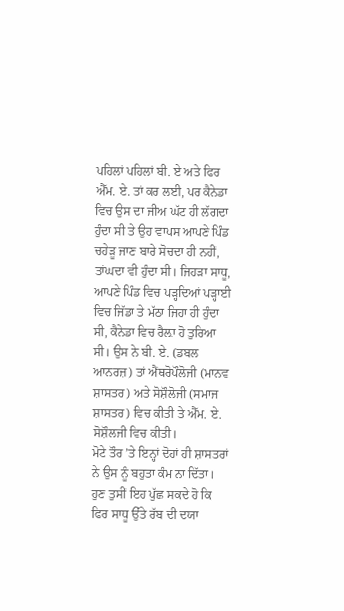ਪਹਿਲਾਂ ਪਹਿਲਾਂ ਬੀ. ਏ ਅਤੇ ਫਿਰ ਐੱਮ. ਏ. ਤਾਂ ਕਰ ਲਈ, ਪਰ ਕੈਨੇਡਾ ਵਿਚ ਉਸ ਦਾ ਜੀਅ ਘੱਟ ਹੀ ਲੱਗਦਾ ਹੁੰਦਾ ਸੀ ਤੇ ਉਹ ਵਾਪਸ ਆਪਣੇ ਪਿੰਡ ਚਹੇੜੂ ਜਾਣ ਬਾਰੇ ਸੋਚਦਾ ਹੀ ਨਹੀਂ, ਤਾਂਘਦਾ ਵੀ ਹੁੰਦਾ ਸੀ। ਜਿਹੜਾ ਸਾਧੂ, ਆਪਣੇ ਪਿੰਡ ਵਿਚ ਪੜ੍ਹਦਿਆਂ ਪੜ੍ਹਾਈ ਵਿਚ ਜਿੱਡਾ ਤੇ ਮੱਠਾ ਜਿਹਾ ਹੀ ਹੁੰਦਾ ਸੀ, ਕੈਨੇਡਾ ਵਿਚ ਰੈਲ਼ਾ ਹੋ ਤੁਰਿਆ ਸੀ। ਉਸ ਨੇ ਬੀ. ਏ. (ਡਬਲ ਆਨਰਜ਼) ਤਾਂ ਐਂਥਰੋਪੌਲੋਜੀ (ਮਾਨਵ ਸ਼ਾਸਤਰ) ਅਤੇ ਸੋਸ਼ੌਲੋਜੀ (ਸਮਾਜ ਸ਼ਾਸਤਰ) ਵਿਚ ਕੀਤੀ ਤੇ ਐੱਮ. ਏ. ਸੋਸ਼ੌਲਜੀ ਵਿਚ ਕੀਤੀ।
ਮੋਟੇ ਤੌਰ ’ਤੇ ਇਨ੍ਹਾਂ ਦੋਹਾਂ ਹੀ ਸ਼ਾਸਤਰਾਂ ਨੇ ਉਸ ਨੂੰ ਬਹੁਤਾ ਕੰਮ ਨਾ ਦਿੱਤਾ। ਹੁਣ ਤੁਸੀਂ ਇਹ ਪੁੱਛ ਸਕਦੇ ਹੋ ਕਿ ਫਿਰ ਸਾਧੂ ਉੱਤੇ ਰੱਬ ਦੀ ਦਯਾ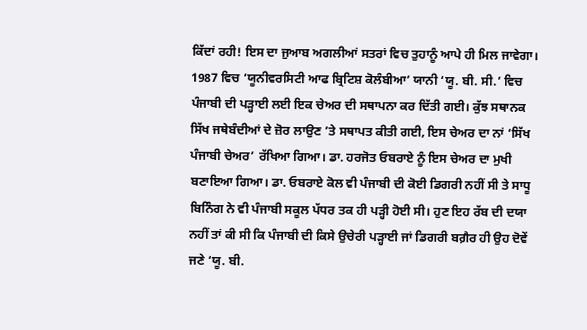ਕਿੱਦਾਂ ਰਹੀ! ਇਸ ਦਾ ਜੁਆਬ ਅਗਲੀਆਂ ਸਤਰਾਂ ਵਿਚ ਤੁਹਾਨੂੰ ਆਪੇ ਹੀ ਮਿਲ ਜਾਵੇਗਾ। 1987 ਵਿਚ ‘ਯੂਨੀਵਰਸਿਟੀ ਆਫ ਬ੍ਰਿਟਿਸ਼ ਕੋਲੰਬੀਆ’ ਯਾਨੀ ‘ਯੂ. ਬੀ. ਸੀ.’ ਵਿਚ ਪੰਜਾਬੀ ਦੀ ਪੜ੍ਹਾਈ ਲਈ ਇਕ ਚੇਅਰ ਦੀ ਸਥਾਪਨਾ ਕਰ ਦਿੱਤੀ ਗਈ। ਕੁੱਝ ਸਥਾਨਕ ਸਿੱਖ ਜਥੇਬੰਦੀਆਂ ਦੇ ਜ਼ੋਰ ਲਾਉਣ ’ਤੇ ਸਥਾਪਤ ਕੀਤੀ ਗਈ, ਇਸ ਚੇਅਰ ਦਾ ਨਾਂ ‘ਸਿੱਖ ਪੰਜਾਬੀ ਚੇਅਰ’ ਰੱਖਿਆ ਗਿਆ। ਡਾ. ਹਰਜੋਤ ਓਬਰਾਏ ਨੂੰ ਇਸ ਚੇਅਰ ਦਾ ਮੁਖੀ ਬਣਾਇਆ ਗਿਆ। ਡਾ. ਓਬਰਾਏ ਕੋਲ ਵੀ ਪੰਜਾਬੀ ਦੀ ਕੋਈ ਡਿਗਰੀ ਨਹੀਂ ਸੀ ਤੇ ਸਾਧੂ ਬਿਨਿੰਗ ਨੇ ਵੀ ਪੰਜਾਬੀ ਸਕੂਲ ਪੱਧਰ ਤਕ ਹੀ ਪੜ੍ਹੀ ਹੋਈ ਸੀ। ਹੁਣ ਇਹ ਰੱਬ ਦੀ ਦਯਾ ਨਹੀਂ ਤਾਂ ਕੀ ਸੀ ਕਿ ਪੰਜਾਬੀ ਦੀ ਕਿਸੇ ਉਚੇਰੀ ਪੜ੍ਹਾਈ ਜਾਂ ਡਿਗਰੀ ਬਗ਼ੈਰ ਹੀ ਉਹ ਦੋਵੇਂ ਜਣੇ ‘ਯੂ. ਬੀ.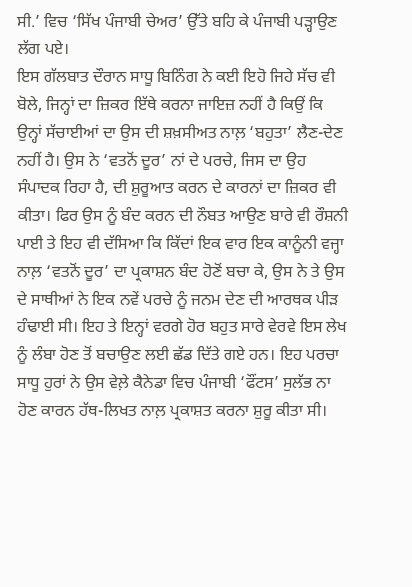ਸੀ.’ ਵਿਚ ‘ਸਿੱਖ ਪੰਜਾਬੀ ਚੇਅਰ’ ਉੱਤੇ ਬਹਿ ਕੇ ਪੰਜਾਬੀ ਪੜ੍ਹਾਉਣ ਲੱਗ ਪਏ।
ਇਸ ਗੱਲਬਾਤ ਦੌਰਾਨ ਸਾਧੂ ਬਿਨਿੰਗ ਨੇ ਕਈ ਇਹੋ ਜਿਹੇ ਸੱਚ ਵੀ ਬੋਲੇ, ਜਿਨ੍ਹਾਂ ਦਾ ਜ਼ਿਕਰ ਇੱਥੇ ਕਰਨਾ ਜਾਇਜ਼ ਨਹੀਂ ਹੈ ਕਿਉਂ ਕਿ ਉਨ੍ਹਾਂ ਸੱਚਾਈਆਂ ਦਾ ਉਸ ਦੀ ਸ਼ਖ਼ਸੀਅਤ ਨਾਲ਼ ‘ਬਹੁਤਾ’ ਲੈਣ-ਦੇਣ ਨਹੀਂ ਹੈ। ਉਸ ਨੇ ‘ਵਤਨੋਂ ਦੂਰ’ ਨਾਂ ਦੇ ਪਰਚੇ, ਜਿਸ ਦਾ ਉਹ ਸੰਪਾਦਕ ਰਿਹਾ ਹੈ, ਦੀ ਸ਼ੁਰੂਆਤ ਕਰਨ ਦੇ ਕਾਰਨਾਂ ਦਾ ਜ਼ਿਕਰ ਵੀ ਕੀਤਾ। ਫਿਰ ਉਸ ਨੂੰ ਬੰਦ ਕਰਨ ਦੀ ਨੌਬਤ ਆਉਣ ਬਾਰੇ ਵੀ ਰੌਸ਼ਨੀ ਪਾਈ ਤੇ ਇਹ ਵੀ ਦੱਸਿਆ ਕਿ ਕਿੱਦਾਂ ਇਕ ਵਾਰ ਇਕ ਕਾਨੂੰਨੀ ਵਜ੍ਹਾ ਨਾਲ਼ ‘ਵਤਨੋਂ ਦੂਰ’ ਦਾ ਪ੍ਰਕਾਸ਼ਨ ਬੰਦ ਹੋਣੋਂ ਬਚਾ ਕੇ, ਉਸ ਨੇ ਤੇ ਉਸ ਦੇ ਸਾਥੀਆਂ ਨੇ ਇਕ ਨਵੇਂ ਪਰਚੇ ਨੂੰ ਜਨਮ ਦੇਣ ਦੀ ਆਰਥਕ ਪੀੜ ਹੰਢਾਈ ਸੀ। ਇਹ ਤੇ ਇਨ੍ਹਾਂ ਵਰਗੇ ਹੋਰ ਬਹੁਤ ਸਾਰੇ ਵੇਰਵੇ ਇਸ ਲੇਖ ਨੂੰ ਲੰਬਾ ਹੋਣ ਤੋਂ ਬਚਾਉਣ ਲਈ ਛੱਡ ਦਿੱਤੇ ਗਏ ਹਨ। ਇਹ ਪਰਚਾ ਸਾਧੂ ਹੁਰਾਂ ਨੇ ਉਸ ਵੇਲ਼ੇ ਕੈਨੇਡਾ ਵਿਚ ਪੰਜਾਬੀ ‘ਫੌਂਟਸ’ ਸੁਲੱਭ ਨਾ ਹੋਣ ਕਾਰਨ ਹੱਥ-ਲਿਖਤ ਨਾਲ਼ ਪ੍ਰਕਾਸ਼ਤ ਕਰਨਾ ਸ਼ੁਰੂ ਕੀਤਾ ਸੀ।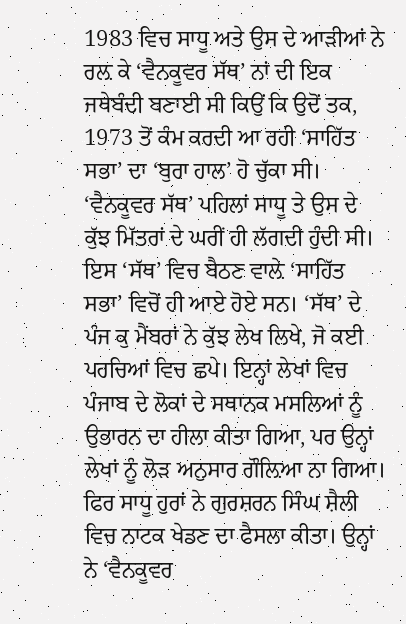1983 ਵਿਚ ਸਾਧੂ ਅਤੇ ਉਸ ਦੇ ਆੜੀਆਂ ਨੇ ਰਲ਼ ਕੇ ‘ਵੈਨਕੂਵਰ ਸੱਥ’ ਨਾਂ ਦੀ ਇਕ ਜਥੇਬੰਦੀ ਬਣਾਈ ਸੀ ਕਿਉਂ ਕਿ ਉਦੋਂ ਤਕ, 1973 ਤੋਂ ਕੰਮ ਕਰਦੀ ਆ ਰਹੀ ‘ਸਾਹਿੱਤ ਸਭਾ’ ਦਾ ‘ਬੁਰਾ ਹਾਲ’ ਹੋ ਚੁੱਕਾ ਸੀ। ‘ਵੈਨਕੂਵਰ ਸੱਥ’ ਪਹਿਲਾਂ ਸਾਧੂ ਤੇ ਉਸ ਦੇ ਕੁੱਝ ਮਿੱਤਰਾਂ ਦੇ ਘਰੀਂ ਹੀ ਲੱਗਦੀ ਹੁੰਦੀ ਸੀ। ਇਸ ‘ਸੱਥ’ ਵਿਚ ਬੈਠਣ ਵਾਲ਼ੇ ‘ਸਾਹਿੱਤ ਸਭਾ’ ਵਿਚੋਂ ਹੀ ਆਏ ਹੋਏ ਸਨ। ‘ਸੱਥ’ ਦੇ ਪੰਜ ਕੁ ਮੈਂਬਰਾਂ ਨੇ ਕੁੱਝ ਲੇਖ ਲਿਖੇ, ਜੋ ਕਈ ਪਰਚਿਆਂ ਵਿਚ ਛਪੇ। ਇਨ੍ਹਾਂ ਲੇਖਾਂ ਵਿਚ ਪੰਜਾਬ ਦੇ ਲੋਕਾਂ ਦੇ ਸਥਾਨਕ ਮਸਲਿਆਂ ਨੂੰ ਉਭਾਰਨ ਦਾ ਹੀਲਾ ਕੀਤਾ ਗਿਆ, ਪਰ ਉਨ੍ਹਾਂ ਲੇਖਾਂ ਨੂੰ ਲੋੜ ਅਨੁਸਾਰ ਗੌਲ਼ਿਆ ਨਾ ਗਿਆ। ਫਿਰ ਸਾਧੂ ਹੁਰਾਂ ਨੇ ਗੁਰਸ਼ਰਨ ਸਿੰਘ ਸ਼ੈਲੀ ਵਿਚ ਨਾਟਕ ਖੇਡਣ ਦਾ ਫੈਸਲਾ ਕੀਤਾ। ਉਨ੍ਹਾਂ ਨੇ ‘ਵੈਨਕੂਵਰ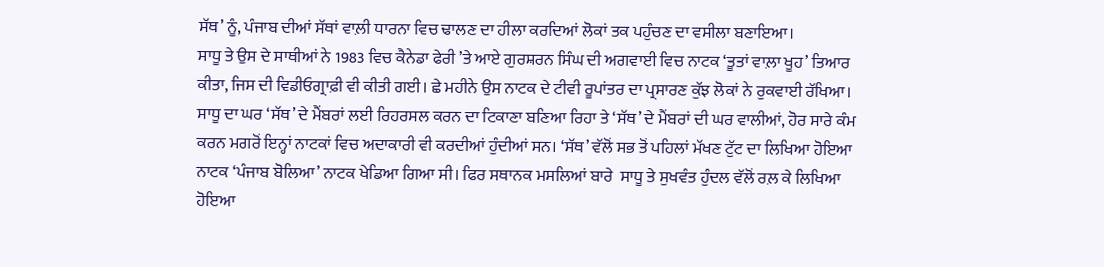ਸੱਥ’ ਨੂੰ, ਪੰਜਾਬ ਦੀਆਂ ਸੱਥਾਂ ਵਾਲ਼ੀ ਧਾਰਨਾ ਵਿਚ ਢਾਲਣ ਦਾ ਹੀਲਾ ਕਰਦਿਆਂ ਲੋਕਾਂ ਤਕ ਪਹੁੰਚਣ ਦਾ ਵਸੀਲਾ ਬਣਾਇਆ।
ਸਾਧੂ ਤੇ ਉਸ ਦੇ ਸਾਥੀਆਂ ਨੇ 1983 ਵਿਚ ਕੈਨੇਡਾ ਫੇਰੀ ’ਤੇ ਆਏ ਗੁਰਸ਼ਰਨ ਸਿੰਘ ਦੀ ਅਗਵਾਈ ਵਿਚ ਨਾਟਕ ‘ਤੂਤਾਂ ਵਾਲ਼ਾ ਖੂਹ’ ਤਿਆਰ ਕੀਤਾ, ਜਿਸ ਦੀ ਵਿਡੀਓਗ੍ਰਾਫ਼ੀ ਵੀ ਕੀਤੀ ਗਈ। ਛੇ ਮਹੀਨੇ ਉਸ ਨਾਟਕ ਦੇ ਟੀਵੀ ਰੂਪਾਂਤਰ ਦਾ ਪ੍ਰਸਾਰਣ ਕੁੱਝ ਲੋਕਾਂ ਨੇ ਰੁਕਵਾਈ ਰੱਖਿਆ। ਸਾਧੂ ਦਾ ਘਰ ‘ਸੱਥ’ ਦੇ ਮੈਂਬਰਾਂ ਲਈ ਰਿਹਰਸਲ ਕਰਨ ਦਾ ਟਿਕਾਣਾ ਬਣਿਆ ਰਿਹਾ ਤੇ ‘ਸੱਥ’ ਦੇ ਮੈਂਬਰਾਂ ਦੀ ਘਰ ਵਾਲੀਆਂ, ਹੋਰ ਸਾਰੇ ਕੰਮ ਕਰਨ ਮਗਰੋਂ ਇਨ੍ਹਾਂ ਨਾਟਕਾਂ ਵਿਚ ਅਦਾਕਾਰੀ ਵੀ ਕਰਦੀਆਂ ਹੁੰਦੀਆਂ ਸਨ। ‘ਸੱਥ’ ਵੱਲੋਂ ਸਭ ਤੋਂ ਪਹਿਲਾਂ ਮੱਖਣ ਟੁੱਟ ਦਾ ਲਿਖਿਆ ਹੋਇਆ ਨਾਟਕ ‘ਪੰਜਾਬ ਬੋਲਿਆ’ ਨਾਟਕ ਖੇਡਿਆ ਗਿਆ ਸੀ। ਫਿਰ ਸਥਾਨਕ ਮਸਲਿਆਂ ਬਾਰੇ  ਸਾਧੂ ਤੇ ਸੁਖਵੰਤ ਹੁੰਦਲ ਵੱਲੋਂ ਰਲ਼ ਕੇ ਲਿਖਿਆ ਹੋਇਆ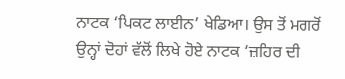ਨਾਟਕ ‘ਪਿਕਟ ਲਾਈਨ’ ਖੇਡਿਆ। ਉਸ ਤੋਂ ਮਗਰੋਂ ਉਨ੍ਹਾਂ ਦੋਹਾਂ ਵੱਲੋਂ ਲਿਖੇ ਹੋਏ ਨਾਟਕ ‘ਜ਼ਹਿਰ ਦੀ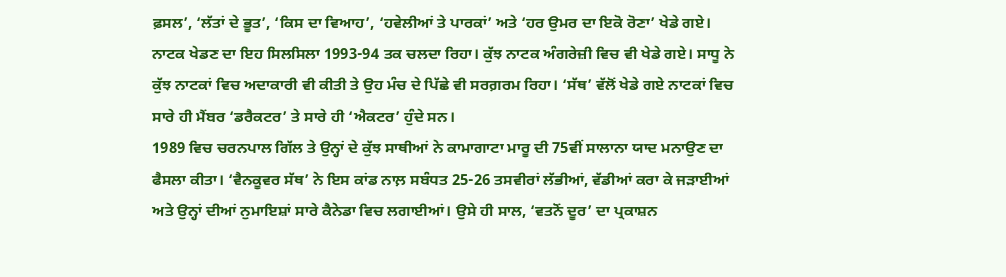ਫ਼ਸਲ’, ‘ਲੱਤਾਂ ਦੇ ਭੂਤ’, ‘ਕਿਸ ਦਾ ਵਿਆਹ’, ‘ਹਵੇਲੀਆਂ ਤੇ ਪਾਰਕਾਂ’ ਅਤੇ ‘ਹਰ ਉਮਰ ਦਾ ਇਕੋ ਰੋਣਾ’ ਖੇਡੇ ਗਏ। ਨਾਟਕ ਖੇਡਣ ਦਾ ਇਹ ਸਿਲਸਿਲਾ 1993-94 ਤਕ ਚਲਦਾ ਰਿਹਾ। ਕੁੱਝ ਨਾਟਕ ਅੰਗਰੇਜ਼ੀ ਵਿਚ ਵੀ ਖੇਡੇ ਗਏ। ਸਾਧੂ ਨੇ ਕੁੱਝ ਨਾਟਕਾਂ ਵਿਚ ਅਦਾਕਾਰੀ ਵੀ ਕੀਤੀ ਤੇ ਉਹ ਮੰਚ ਦੇ ਪਿੱਛੇ ਵੀ ਸਰਗ਼ਰਮ ਰਿਹਾ। ‘ਸੱਥ’ ਵੱਲੋਂ ਖੇਡੇ ਗਏ ਨਾਟਕਾਂ ਵਿਚ ਸਾਰੇ ਹੀ ਮੈਂਬਰ ‘ਡਰੈਕਟਰ’ ਤੇ ਸਾਰੇ ਹੀ ‘ਐਕਟਰ’ ਹੁੰਦੇ ਸਨ।
1989 ਵਿਚ ਚਰਨਪਾਲ ਗਿੱਲ ਤੇ ਉਨ੍ਹਾਂ ਦੇ ਕੁੱਝ ਸਾਥੀਆਂ ਨੇ ਕਾਮਾਗਾਟਾ ਮਾਰੂ ਦੀ 75ਵੀਂ ਸਾਲਾਨਾ ਯਾਦ ਮਨਾਉਣ ਦਾ ਫੈਸਲਾ ਕੀਤਾ। ‘ਵੈਨਕੂਵਰ ਸੱਥ’ ਨੇ ਇਸ ਕਾਂਡ ਨਾਲ਼ ਸਬੰਧਤ 25-26 ਤਸਵੀਰਾਂ ਲੱਭੀਆਂ, ਵੱਡੀਆਂ ਕਰਾ ਕੇ ਜੜਾਈਆਂ ਅਤੇ ਉਨ੍ਹਾਂ ਦੀਆਂ ਨੁਮਾਇਸ਼ਾਂ ਸਾਰੇ ਕੈਨੇਡਾ ਵਿਚ ਲਗਾਈਆਂ। ਉਸੇ ਹੀ ਸਾਲ, ‘ਵਤਨੋਂ ਦੂਰ’ ਦਾ ਪ੍ਰਕਾਸ਼ਨ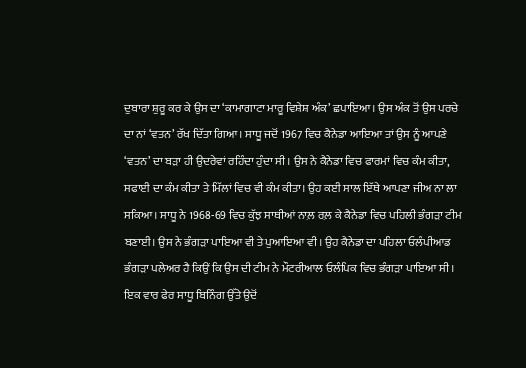ਦੁਬਾਰਾ ਸ਼ੁਰੂ ਕਰ ਕੇ ਉਸ ਦਾ ‘ਕਾਮਾਗਾਟਾ ਮਾਰੂ ਵਿਸ਼ੇਸ਼ ਅੰਕ’ ਛਪਾਇਆ। ਉਸ ਅੰਕ ਤੋਂ ਉਸ ਪਰਚੇ ਦਾ ਨਾਂ ‘ਵਤਨ’ ਰੱਖ ਦਿੱਤਾ ਗਿਆ। ਸਾਧੂ ਜਦੋਂ 1967 ਵਿਚ ਕੈਨੇਡਾ ਆਇਆ ਤਾਂ ਉਸ ਨੂੰ ਆਪਣੇ ‘ਵਤਨ’ ਦਾ ਬੜਾ ਹੀ ਉਦਰੇਵਾਂ ਰਹਿੰਦਾ ਹੁੰਦਾ ਸੀ। ਉਸ ਨੇ ਕੈਨੇਡਾ ਵਿਚ ਫਾਰਮਾਂ ਵਿਚ ਕੰਮ ਕੀਤਾ, ਸਫਾਈ ਦਾ ਕੰਮ ਕੀਤਾ ਤੇ ਮਿੱਲਾਂ ਵਿਚ ਵੀ ਕੰਮ ਕੀਤਾ। ਉਹ ਕਈ ਸਾਲ ਇੱਥੇ ਆਪਣਾ ਜੀਅ ਨਾ ਲਾ ਸਕਿਆ। ਸਾਧੂ ਨੇ 1968-69 ਵਿਚ ਕੁੱਝ ਸਾਥੀਆਂ ਨਾਲ਼ ਰਲ਼ ਕੇ ਕੈਨੇਡਾ ਵਿਚ ਪਹਿਲੀ ਭੰਗੜਾ ਟੀਮ ਬਣਾਈ। ਉਸ ਨੇ ਭੰਗੜਾ ਪਾਇਆ ਵੀ ਤੇ ਪੁਆਇਆ ਵੀ। ਉਹ ਕੈਨੇਡਾ ਦਾ ਪਹਿਲਾ ਓਲੰਪੀਆਡ ਭੰਗੜਾ ਪਲੇਅਰ ਹੈ ਕਿਉਂ ਕਿ ਉਸ ਦੀ ਟੀਮ ਨੇ ਮੌਟਰੀਆਲ ਓਲੰਪਿਕ ਵਿਚ ਭੰਗੜਾ ਪਾਇਆ ਸੀ।
ਇਕ ਵਾਰ ਫੇਰ ਸਾਧੂ ਬਿਨਿੰਗ ਉੱਤੇ ਉਦੋਂ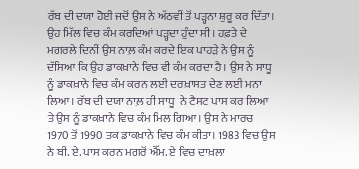ਰੱਬ ਦੀ ਦਯਾ ਹੋਈ ਜਦੋਂ ਉਸ ਨੇ ਅੱਠਵੀਂ ਤੋਂ ਪੜ੍ਹਨਾ ਸ਼ੁਰੂ ਕਰ ਦਿੱਤਾ। ਉਹ ਮਿੱਲ ਵਿਚ ਕੰਮ ਕਰਦਿਆਂ ਪੜ੍ਹਦਾ ਹੁੰਦਾ ਸੀ। ਹਫ਼ਤੇ ਦੇ ਮਗਰਲੇ ਦਿਨੀਂ ਉਸ ਨਾਲ਼ ਕੰਮ ਕਰਦੇ ਇਕ ਪਾਹੜੇ ਨੇ ਉਸ ਨੂੰ ਦੱਸਿਆ ਕਿ ਉਹ ਡਾਕਖ਼ਾਨੇ ਵਿਚ ਵੀ ਕੰਮ ਕਰਦਾ ਹੈ। ਉਸ ਨੇ ਸਾਧੂ ਨੂੰ ਡਾਕਖ਼ਾਨੇ ਵਿਚ ਕੰਮ ਕਰਨ ਲਈ ਦਰਖ਼ਾਸਤ ਦੇਣ ਲਈ ਮਨਾ ਲਿਆ। ਰੱਬ ਦੀ ਦਯਾ ਨਾਲ਼ ਹੀ ਸਾਧੂ  ਨੇ ਟੈਸਟ ਪਾਸ ਕਰ ਲਿਆ ਤੇ ਉਸ ਨੂੰ ਡਾਕਖ਼ਾਨੇ ਵਿਚ ਕੰਮ ਮਿਲ ਗਿਆ। ਉਸ ਨੇ ਮਾਰਚ 1970 ਤੋਂ 1990 ਤਕ ਡਾਕਖ਼ਾਨੇ ਵਿਚ ਕੰਮ ਕੀਤਾ। 1983 ਵਿਚ ਉਸ ਨੇ ਬੀ. ਏ. ਪਾਸ ਕਰਨ ਮਗਰੋਂ ਐੱਮ. ਏ ਵਿਚ ਦਾਖ਼ਲਾ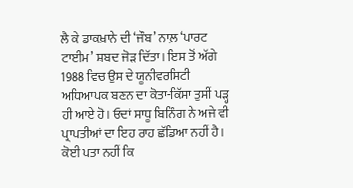ਲੈ ਕੇ ਡਾਕਖ਼ਾਨੇ ਦੀ ‘ਜੌਬ’ ਨਾਲ਼ ‘ਪਾਰਟ ਟਾਈਮ’ ਸ਼ਬਦ ਜੋੜ ਦਿੱਤਾ। ਇਸ ਤੋਂ ਅੱਗੇ 1988 ਵਿਚ ਉਸ ਦੇ ਯੂਨੀਵਰਸਿਟੀ ਅਧਿਆਪਕ ਬਣਨ ਦਾ ਕੋਤਾ-ਕਿੱਸਾ ਤੁਸੀਂ ਪੜ੍ਹ ਹੀ ਆਏ ਹੋ। ਓਦਾਂ ਸਾਧੂ ਬਿਨਿੰਗ ਨੇ ਅਜੇ ਵੀ ਪ੍ਰਾਪਤੀਆਂ ਦਾ ਇਹ ਰਾਹ ਛੱਡਿਆ ਨਹੀਂ ਹੈ। ਕੋਈ ਪਤਾ ਨਹੀਂ ਕਿ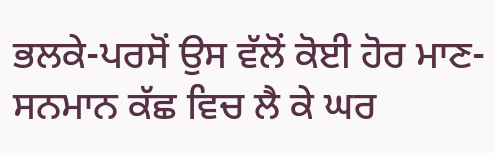ਭਲਕੇ-ਪਰਸੋਂ ਉਸ ਵੱਲੋਂ ਕੋਈ ਹੋਰ ਮਾਣ-ਸਨਮਾਨ ਕੱਛ ਵਿਚ ਲੈ ਕੇ ਘਰ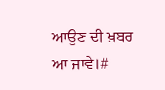ਆਉਣ ਦੀ ਖ਼ਬਰ ਆ ਜਾਵੇ।#